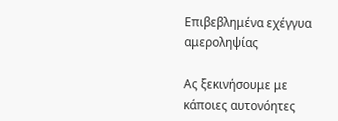Επιβεβλημένα εχέγγυα αμεροληψίας

Ας ξεκινήσουμε με κάποιες αυτονόητες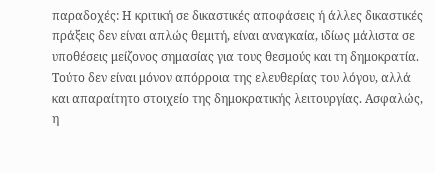παραδοχές: Η κριτική σε δικαστικές αποφάσεις ή άλλες δικαστικές πράξεις δεν είναι απλώς θεμιτή, είναι αναγκαία, ιδίως μάλιστα σε υποθέσεις μείζονος σημασίας για τους θεσμούς και τη δημοκρατία. Τούτο δεν είναι μόνον απόρροια της ελευθερίας του λόγου, αλλά και απαραίτητο στοιχείο της δημοκρατικής λειτουργίας. Ασφαλώς, η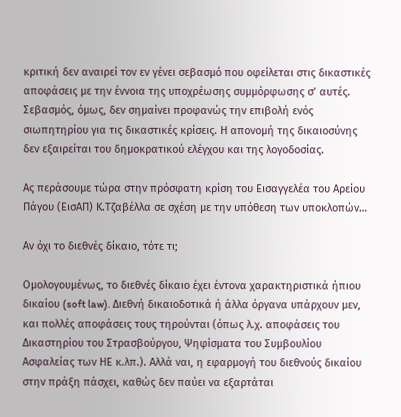κριτική δεν αναιρεί τον εν γένει σεβασμό που οφείλεται στις δικαστικές αποφάσεις με την έννοια της υποχρέωσης συμμόρφωσης σ’ αυτές. Σεβασμός, όμως, δεν σημαίνει προφανώς την επιβολή ενός σιωπητηρίου για τις δικαστικές κρίσεις. Η απονομή της δικαιοσύνης δεν εξαιρείται του δημοκρατικού ελέγχου και της λογοδοσίας.

Ας περάσουμε τώρα στην πρόσφατη κρίση του Εισαγγελέα του Αρείου Πάγου (ΕισΑΠ) Κ.Τζαβέλλα σε σχέση με την υπόθεση των υποκλοπών…

Αν όχι το διεθνές δίκαιο, τότε τι;

Ομολογουμένως, το διεθνές δίκαιο έχει έντονα χαρακτηριστικά ήπιου δικαίου (soft law). Διεθνή δικαιοδοτικά ή άλλα όργανα υπάρχουν μεν, και πολλές αποφάσεις τους τηρούνται (όπως λ.χ. αποφάσεις του Δικαστηρίου του Στρασβούργου, Ψηφίσματα του Συμβουλίου Ασφαλείας των ΗΕ κ.λπ.). Αλλά ναι, η εφαρμογή του διεθνούς δικαίου στην πράξη πάσχει, καθώς δεν παύει να εξαρτάται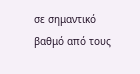σε σημαντικό βαθμό από τους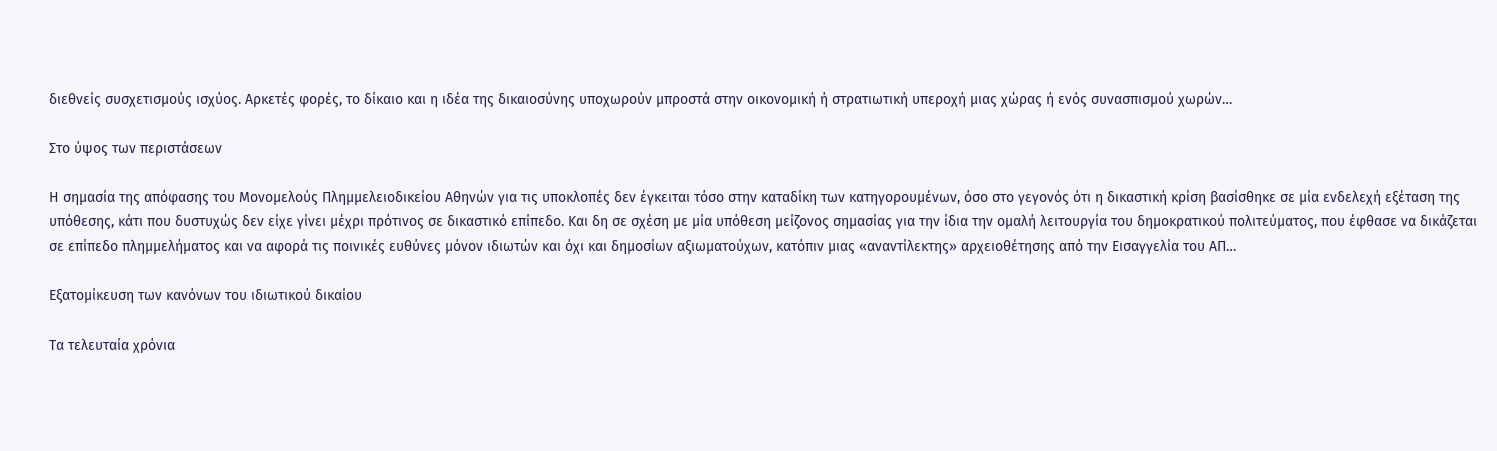διεθνείς συσχετισμούς ισχύος. Αρκετές φορές, το δίκαιο και η ιδέα της δικαιοσύνης υποχωρούν μπροστά στην οικονομική ή στρατιωτική υπεροχή μιας χώρας ή ενός συνασπισμού χωρών…

Στο ύψος των περιστάσεων

Η σημασία της απόφασης του Μονομελούς Πλημμελειοδικείου Αθηνών για τις υποκλοπές δεν έγκειται τόσο στην καταδίκη των κατηγορουμένων, όσο στο γεγονός ότι η δικαστική κρίση βασίσθηκε σε μία ενδελεχή εξέταση της υπόθεσης, κάτι που δυστυχώς δεν είχε γίνει μέχρι πρότινος σε δικαστικό επίπεδο. Και δη σε σχέση με μία υπόθεση μείζονος σημασίας για την ίδια την ομαλή λειτουργία του δημοκρατικού πολιτεύματος, που έφθασε να δικάζεται σε επίπεδο πλημμελήματος και να αφορά τις ποινικές ευθύνες μόνον ιδιωτών και όχι και δημοσίων αξιωματούχων, κατόπιν μιας «αναντίλεκτης» αρχειοθέτησης από την Εισαγγελία του ΑΠ…

Εξατομίκευση των κανόνων του ιδιωτικού δικαίου

Τα τελευταία χρόνια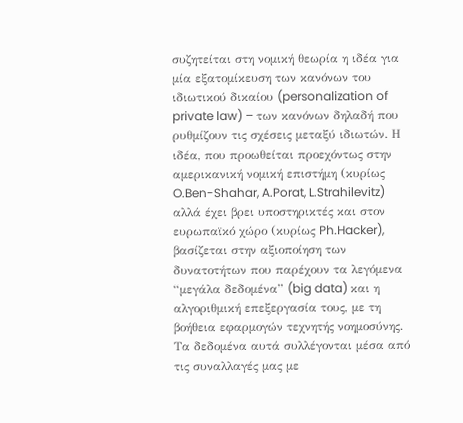συζητείται στη νομική θεωρία η ιδέα για μία εξατομίκευση των κανόνων του ιδιωτικού δικαίου (personalization of private law) – των κανόνων δηλαδή που ρυθμίζουν τις σχέσεις μεταξύ ιδιωτών. Η ιδέα, που προωθείται προεχόντως στην αμερικανική νομική επιστήμη (κυρίως O.Ben-Shahar, A.Porat, L.Strahilevitz) αλλά έχει βρει υποστηρικτές και στον ευρωπαϊκό χώρο (κυρίως Ph.Hacker), βασίζεται στην αξιοποίηση των δυνατοτήτων που παρέχουν τα λεγόμενα “μεγάλα δεδομένα” (big data) και η αλγοριθμική επεξεργασία τους, με τη βοήθεια εφαρμογών τεχνητής νοημοσύνης. Τα δεδομένα αυτά συλλέγονται μέσα από τις συναλλαγές μας με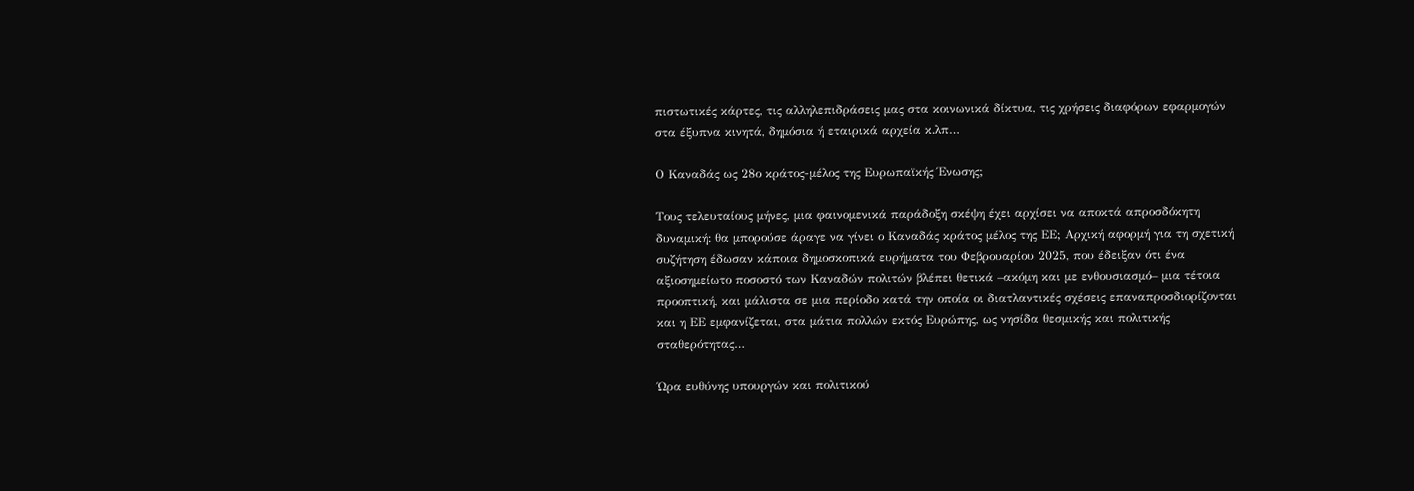πιστωτικές κάρτες, τις αλληλεπιδράσεις μας στα κοινωνικά δίκτυα, τις χρήσεις διαφόρων εφαρμογών στα έξυπνα κινητά, δημόσια ή εταιρικά αρχεία κ.λπ…

Ο Καναδάς ως 28ο κράτος-μέλος της Ευρωπαϊκής Ένωσης;

Τους τελευταίους μήνες, μια φαινομενικά παράδοξη σκέψη έχει αρχίσει να αποκτά απροσδόκητη δυναμική: θα μπορούσε άραγε να γίνει ο Καναδάς κράτος μέλος της ΕΕ; Αρχική αφορμή για τη σχετική συζήτηση έδωσαν κάποια δημοσκοπικά ευρήματα του Φεβρουαρίου 2025, που έδειξαν ότι ένα αξιοσημείωτο ποσοστό των Καναδών πολιτών βλέπει θετικά –ακόμη και με ενθουσιασμό– μια τέτοια προοπτική, και μάλιστα σε μια περίοδο κατά την οποία οι διατλαντικές σχέσεις επαναπροσδιορίζονται και η ΕΕ εμφανίζεται, στα μάτια πολλών εκτός Ευρώπης, ως νησίδα θεσμικής και πολιτικής σταθερότητας…

Ώρα ευθύνης υπουργών και πολιτικού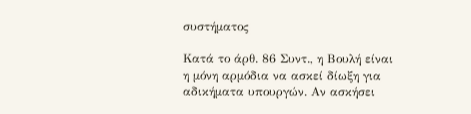συστήματος

Κατά το άρθ. 86 Συντ., η Βουλή είναι η μόνη αρμόδια να ασκεί δίωξη για αδικήματα υπουργών. Αν ασκήσει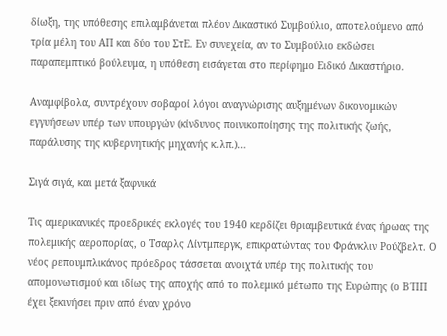δίωξη, της υπόθεσης επιλαμβάνεται πλέον Δικαστικό Συμβούλιο, αποτελούμενο από τρία μέλη του ΑΠ και δύο του ΣτΕ. Εν συνεχεία, αν το Συμβούλιο εκδώσει παραπεμπτικό βούλευμα, η υπόθεση εισάγεται στο περίφημο Ειδικό Δικαστήριο.

Αναμφίβολα, συντρέχουν σοβαροί λόγοι αναγνώρισης αυξημένων δικονομικών εγγυήσεων υπέρ των υπουργών (κίνδυνος ποινικοποίησης της πολιτικής ζωής, παράλυσης της κυβερνητικής μηχανής κ.λπ.)…

Σιγά σιγά, και μετά ξαφνικά

Τις αμερικανικές προεδρικές εκλογές του 1940 κερδίζει θριαμβευτικά ένας ήρωας της πολεμικής αεροπορίας, ο Τσαρλς Λίντμπεργκ, επικρατώντας του Φράνκλιν Ρούζβελτ. Ο νέος ρεπουμπλικάνος πρόεδρος τάσσεται ανοιχτά υπέρ της πολιτικής του απομονωτισμού και ιδίως της αποχής από το πολεμικό μέτωπο της Ευρώπης (ο Β΄ΠΠ έχει ξεκινήσει πριν από έναν χρόνο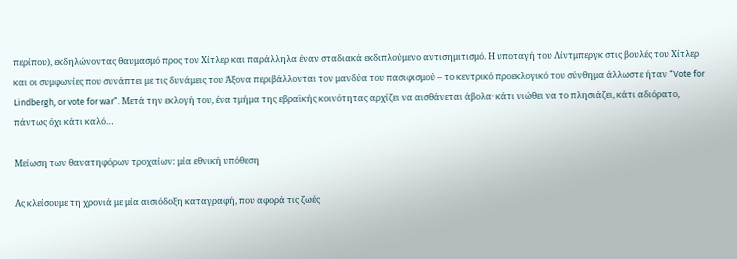περίπου), εκδηλώνοντας θαυμασμό προς τον Χίτλερ και παράλληλα έναν σταδιακά εκδιπλούμενο αντισημιτισμό. Η υποταγή του Λίντμπεργκ στις βουλές του Χίτλερ και οι συμφωνίες που συνάπτει με τις δυνάμεις του Άξονα περιβάλλονται τον μανδύα του πασιφισμού – το κεντρικό προεκλογικό του σύνθημα άλλωστε ήταν “Vote for Lindbergh, or vote for war”. Μετά την εκλογή του, ένα τμήμα της εβραϊκής κοινότητας αρχίζει να αισθάνεται άβολα· κάτι νιώθει να το πλησιάζει, κάτι αδιόρατο, πάντως όχι κάτι καλό…

Μείωση των θανατηφόρων τροχαίων: μία εθνική υπόθεση

Ας κλείσουμε τη χρονιά με μία αισιόδοξη καταγραφή, που αφορά τις ζωές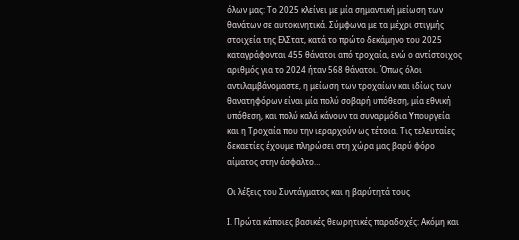όλων μας: Το 2025 κλείνει με μία σημαντική μείωση των θανάτων σε αυτοκινητικά. Σύμφωνα με τα μέχρι στιγμής στοιχεία της ΕλΣτατ, κατά το πρώτο δεκάμηνο του 2025 καταγράφονται 455 θάνατοι από τροχαία, ενώ ο αντίστοιχος αριθμός για το 2024 ήταν 568 θάνατοι. Όπως όλοι αντιλαμβάνομαστε, η μείωση των τροχαίων και ιδίως των θανατηφόρων είναι μία πολύ σοβαρή υπόθεση, μία εθνική υπόθεση, και πολύ καλά κάνουν τα συναρμόδια Υπουργεία και η Τροχαία που την ιεραρχούν ως τέτοια. Τις τελευταίες δεκαετίες έχουμε πληρώσει στη χώρα μας βαρύ φόρο αίματος στην άσφαλτο…

Οι λέξεις του Συντάγματος και η βαρύτητά τους

Ι. Πρώτα κάποιες βασικές θεωρητικές παραδοχές: Ακόμη και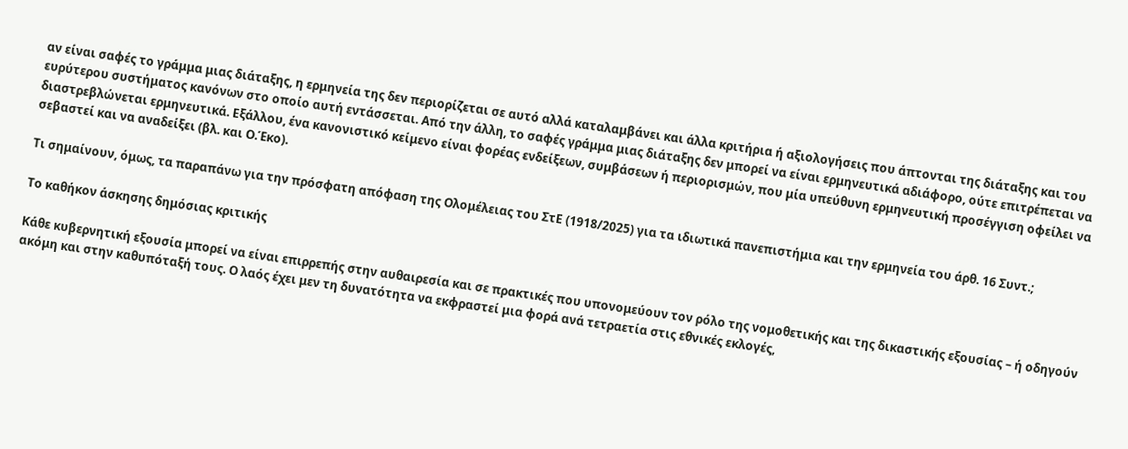αν είναι σαφές το γράμμα μιας διάταξης, η ερμηνεία της δεν περιορίζεται σε αυτό αλλά καταλαμβάνει και άλλα κριτήρια ή αξιολογήσεις που άπτονται της διάταξης και του ευρύτερου συστήματος κανόνων στο οποίο αυτή εντάσσεται. Από την άλλη, το σαφές γράμμα μιας διάταξης δεν μπορεί να είναι ερμηνευτικά αδιάφορο, ούτε επιτρέπεται να διαστρεβλώνεται ερμηνευτικά. Εξάλλου, ένα κανονιστικό κείμενο είναι φορέας ενδείξεων, συμβάσεων ή περιορισμών, που μία υπεύθυνη ερμηνευτική προσέγγιση οφείλει να σεβαστεί και να αναδείξει (βλ. και Ο.Έκο).

Τι σημαίνουν, όμως, τα παραπάνω για την πρόσφατη απόφαση της Ολομέλειας του ΣτΕ (1918/2025) για τα ιδιωτικά πανεπιστήμια και την ερμηνεία του άρθ. 16 Συντ.;

Το καθήκον άσκησης δημόσιας κριτικής

Κάθε κυβερνητική εξουσία μπορεί να είναι επιρρεπής στην αυθαιρεσία και σε πρακτικές που υπονομεύουν τον ρόλο της νομοθετικής και της δικαστικής εξουσίας – ή οδηγούν ακόμη και στην καθυπόταξή τους. Ο λαός έχει μεν τη δυνατότητα να εκφραστεί μια φορά ανά τετραετία στις εθνικές εκλογές,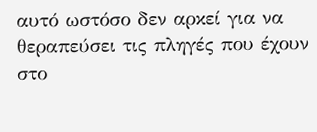αυτό ωστόσο δεν αρκεί για να θεραπεύσει τις πληγές που έχουν στο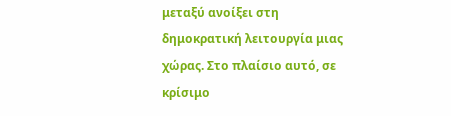μεταξύ ανοίξει στη δημοκρατική λειτουργία μιας χώρας. Στο πλαίσιο αυτό, σε κρίσιμο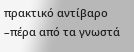πρακτικό αντίβαρο –πέρα από τα γνωστά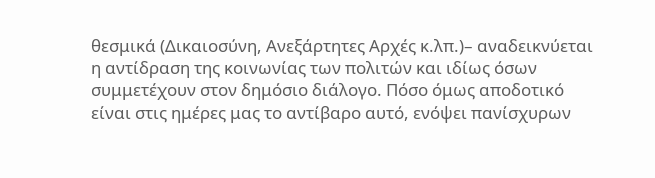θεσμικά (Δικαιοσύνη, Ανεξάρτητες Αρχές κ.λπ.)– αναδεικνύεται η αντίδραση της κοινωνίας των πολιτών και ιδίως όσων συμμετέχουν στον δημόσιο διάλογο. Πόσο όμως αποδοτικό είναι στις ημέρες μας το αντίβαρο αυτό, ενόψει πανίσχυρων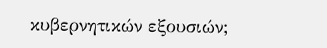κυβερνητικών εξουσιών;